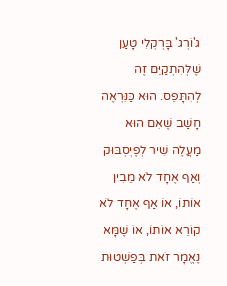ג'וֹרְג' בָּרְקְלִי טָעַן שֶׁלְּהִתְקַיֵּם זֶה לְהִתָּפֵס. הוּא כַּנִּרְאֶה חָשַׁב שֶׁאִם הוּא מַעֲלֶה שִׁיר לְפֶיְסְבּוּק וְאַף אֶחָד לֹא מֵבִין אוֹתוֹ, אוֹ אַף אֶחָד לֹא קוֹרֵא אוֹתוֹ, אוֹ שֶׁמָּא נֶאֱמָר זֹאת בְּפַשְׁטוּת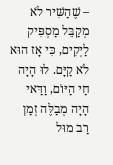– שֶׁהַשִּׁיר לֹא מְקַבֵּל מַסְפִּיק לַיְקִים, כִּי אָז הוּא לֹא קַיָּם. לוּ הָיָה חַי הַיּוֹם, וַדַּאי הָיָה מְבַלֶּה זְמַן רַב מוּל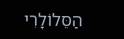הַסֵּלוֹלָרִי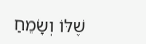שֶׁלּוֹ וְשָׂמֵחַ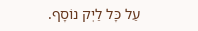עַל כָּל לַיְק נוֹסָף.